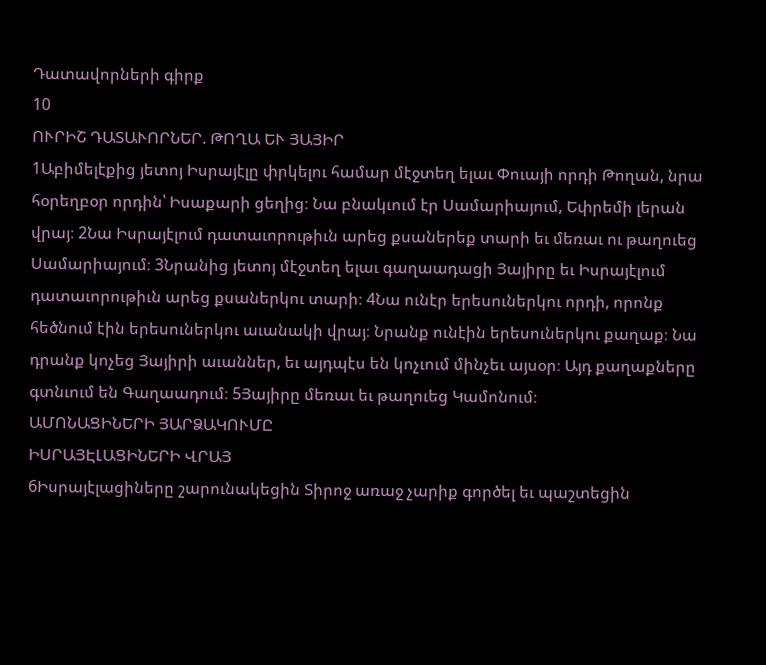Դատավորների գիրք
10
ՈՒՐԻՇ ԴԱՏԱՒՈՐՆԵՐ. ԹՈՂԱ ԵՒ ՅԱՅԻՐ
1Աբիմելէքից յետոյ Իսրայէլը փրկելու համար մէջտեղ ելաւ Փուայի որդի Թողան, նրա հօրեղբօր որդին՝ Իսաքարի ցեղից։ Նա բնակւում էր Սամարիայում, Եփրեմի լերան վրայ։ 2Նա Իսրայէլում դատաւորութիւն արեց քսաներեք տարի եւ մեռաւ ու թաղուեց Սամարիայում։ 3Նրանից յետոյ մէջտեղ ելաւ գաղաադացի Յայիրը եւ Իսրայէլում դատաւորութիւն արեց քսաներկու տարի։ 4Նա ունէր երեսուներկու որդի, որոնք հեծնում էին երեսուներկու աւանակի վրայ։ Նրանք ունէին երեսուներկու քաղաք։ Նա դրանք կոչեց Յայիրի աւաններ, եւ այդպէս են կոչւում մինչեւ այսօր։ Այդ քաղաքները գտնւում են Գաղաադում։ 5Յայիրը մեռաւ եւ թաղուեց Կամոնում։
ԱՄՈՆԱՑԻՆԵՐԻ ՅԱՐՁԱԿՈՒՄԸ
ԻՍՐԱՅԷԼԱՑԻՆԵՐԻ ՎՐԱՅ
6Իսրայէլացիները շարունակեցին Տիրոջ առաջ չարիք գործել եւ պաշտեցին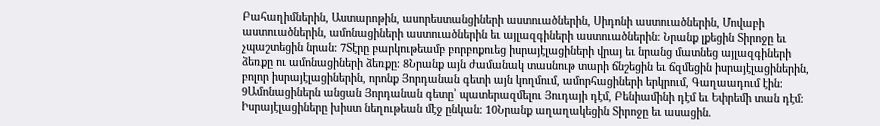Բահաղիմներին, Աստարոթին, ասորեստանցիների աստուածներին, Սիդոնի աստուածներին, Մովաբի աստուածներին, ամոնացիների աստուածներին եւ այլազգիների աստուածներին։ Նրանք լքեցին Տիրոջը եւ չպաշտեցին նրան։ 7Տէրը բարկութեամբ բորբոքուեց իսրայէլացիների վրայ եւ նրանց մատնեց այլազգիների ձեռքը ու ամոնացիների ձեռքը։ 8Նրանք այն ժամանակ տասնութ տարի ճնշեցին եւ ճզմեցին իսրայէլացիներին, բոլոր իսրայէլացիներին, որոնք Յորդանան գետի այն կողմում, ամորհացիների երկրում, Գաղաադում էին։ 9Ամոնացիներն անցան Յորդանան գետը՝ պատերազմելու Յուդայի դէմ, Բենիամինի դէմ եւ Եփրեմի տան դէմ։ Իսրայէլացիները խիստ նեղութեան մէջ ընկան։ 10Նրանք աղաղակեցին Տիրոջը եւ ասացին.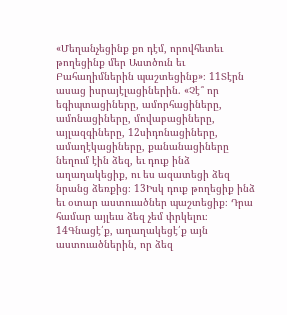«Մեղանչեցինք քո դէմ, որովհետեւ թողեցինք մեր Աստծուն եւ Բահաղիմներին պաշտեցինք»։ 11Տէրն ասաց իսրայէլացիներին. «Չէ՞ որ եգիպտացիները, ամորհացիները, ամոնացիները, մովաբացիները, այլազգիները, 12սիդոնացիները, ամաղէկացիները, քանանացիները նեղում էին ձեզ, եւ դուք ինձ աղաղակեցիք, ու ես ազատեցի ձեզ նրանց ձեռքից։ 13Իսկ դուք թողեցիք ինձ եւ օտար աստուածներ պաշտեցիք։ Դրա համար այլեւս ձեզ չեմ փրկելու։ 14Գնացէ՛ք, աղաղակեցէ՛ք այն աստուածներին, որ ձեզ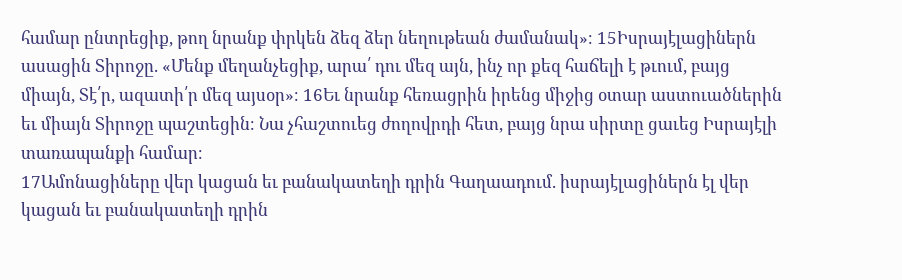համար ընտրեցիք, թող նրանք փրկեն ձեզ ձեր նեղութեան ժամանակ»։ 15Իսրայէլացիներն ասացին Տիրոջը. «Մենք մեղանչեցիք, արա՛ դու մեզ այն, ինչ որ քեզ հաճելի է թւում, բայց միայն, Տէ՛ր, ազատի՛ր մեզ այսօր»։ 16Եւ նրանք հեռացրին իրենց միջից օտար աստուածներին եւ միայն Տիրոջը պաշտեցին։ Նա չհաշտուեց ժողովրդի հետ, բայց նրա սիրտը ցաւեց Իսրայէլի տառապանքի համար։
17Ամոնացիները վեր կացան եւ բանակատեղի դրին Գաղաադում. իսրայէլացիներն էլ վեր կացան եւ բանակատեղի դրին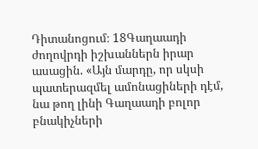Դիտանոցում։ 18Գաղաադի ժողովրդի իշխաններն իրար ասացին. «Այն մարդը, որ սկսի պատերազմել ամոնացիների դէմ, նա թող լինի Գաղաադի բոլոր բնակիչների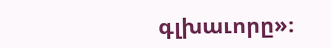գլխաւորը»։